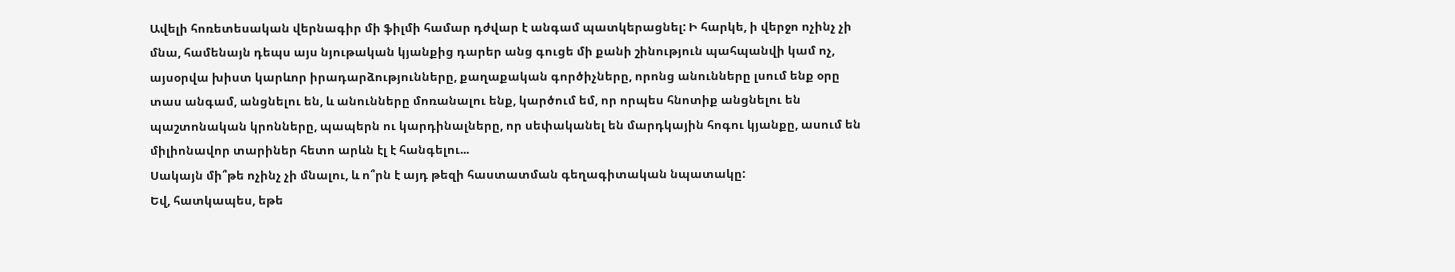Ավելի հոռետեսական վերնագիր մի ֆիլմի համար դժվար է անգամ պատկերացնել: Ի հարկե, ի վերջո ոչինչ չի մնա, համենայն դեպս այս նյութական կյանքից դարեր անց գուցե մի քանի շինություն պահպանվի կամ ոչ, այսօրվա խիստ կարևոր իրադարձությունները, քաղաքական գործիչները, որոնց անունները լսում ենք օրը տաս անգամ, անցնելու են, և անունները մոռանալու ենք, կարծում եմ, որ որպես հնոտիք անցնելու են պաշտոնական կրոնները, պապերն ու կարդինալները, որ սեփականել են մարդկային հոգու կյանքը, ասում են միլիոնավոր տարիներ հետո արևն էլ է հանգելու...
Սակայն մի՞թե ոչինչ չի մնալու, և ո՞րն է այդ թեզի հաստատման գեղագիտական նպատակը:
Եվ, հատկապես, եթե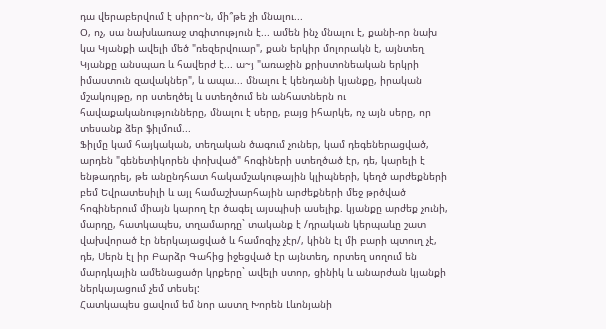դա վերաբերվում է սիրո~ն, մի՞թե չի մնալու...
Օ, ոչ, սա նախևառաջ տգիտություն է... ամեն ինչ մնալու է, քանի-որ նախ կա Կյանքի ավելի մեծ "ռեզերվուար", քան երկիր մոլորակն է, այնտեղ Կյանքը անսպառ և հավերժ է... ա~յ "առաջին քրիստոնեական երկրի իմաստուն զավակներ", և ապա... մնալու է կենդանի կյանքը, իրական մշակույթը, որ ստեղծել և ստեղծում են անհատներն ու հավաքականությունները, մնալու է սերը, բայց իհարկե, ոչ այն սերը, որ տեսանք ձեր ֆիլմում...
Ֆիլմը կամ հայկական, տեղական ծագում չուներ, կամ դեգեներացված, արդեն "գենետիկորեն փոխված" հոգիների ստեղծած էր, դե, կարելի է ենթադրել, թե անընդհատ հակամշակութային կլիպների, կեղծ արժեքների բեմ Եվրատեսիլի և այլ համաշխարհային արժեքների մեջ թրծված հոգիներում միայն կարող էր ծագել այսպիսի ասելիք. կյանքը արժեք չունի, մարդը, հատկապես, տղամարդը` տականք է /դրական կերպաևը շատ վախվորած էր ներկայացված և համոզիչ չէր/, կինն էլ մի բարի պտուղ չէ, դե, Սերն էլ իր Բարձր Գահից իջեցված էր այնտեղ, որտեղ սողում են մարդկային ամենացածր կրքերը` ավելի ստոր, ցինիկ և անարժան կյանքի ներկայացում չեմ տեսել:
Հատկապես ցավում եմ նոր աստղ Խորեն Լևոնյանի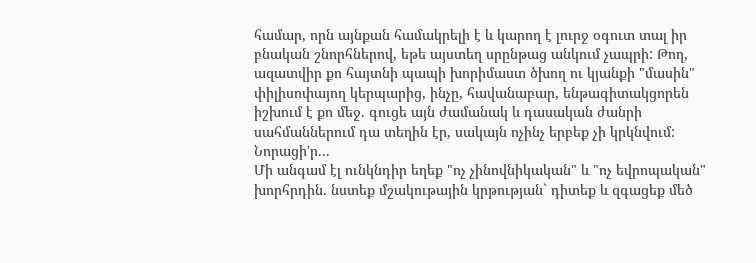համար, որն այնքան համակրելի է և կարող է լուրջ օգուտ տալ իր բնական շնորհներով, եթե այստեղ սրընթաց անկում չապրի: Թող, ազատվիր քո հայտնի պապի խորիմաստ ծխող ու կյանքի "մասին" փիլիսոփայող կերպարից, ինչը, հավանաբար, ենթագիտակցորեն իշխում է քո մեջ. գուցե այն ժամանակ և դասական ժանրի սահմաններում դա տեղին էր, սակայն ոչինչ երբեք չի կրկնվում: Նորացի'ր...
Մի անգամ էլ ունկնդիր եղեք "ոչ չինովնիկական" և "ոչ եվրոպական" խորհրդին. նստեք մշակութային կրթության` դիտեք և զգացեք մեծ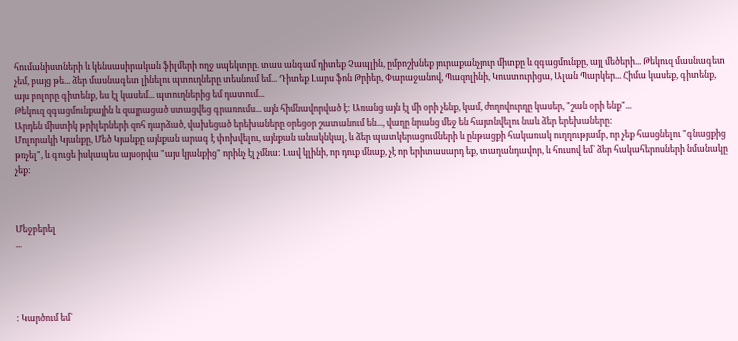հումանիստների և կենսասիրական ֆիլմերի ողջ սպեկտրը. տաս անգամ դիտեք Չապլին, ըմբոշխնեք յուրաքանչյուր միտքը և զգացմունքը, այլ մեծերի... Թեկուզ մասնագետ չեմ, բայց թե... ձեր մասնագետ լինելու պտուղները տեսնում եմ... Դիտեք Լարս ֆոն Թրիեր, Փարաջանով, Պազոլինի, Կուստուրիցա, Ալան Պարկեր... Հիմա կասեք, գիտենք, այս բոլորը գիտենք, ես էլ կասեմ... պտուղներից եմ դատում...
Թեկուզ զգացմունքային և զայրացած ստացվեց գրառումս... այն հիմնավորված է: Առանց այն էլ մի օրի չենք, կամ, ժողովուրդը կասեր, "շան օրի ենք"...
Արդեն միստիկ թրիլերների զոհ դարձած, վախեցած երեխաները օրեցօր շատանում են..., վաղը նրանց մեջ են հայտնվելու նաև ձեր երեխաները:
Մոլորակի Կյանքը, Մեծ Կյանքը այնքան արագ է փոխվելու, այնքան անակնկալ, և ձեր պատկերացումների և ընթացքի հակառակ ուղղությամբ, որ չեք հասցնելու "գնացքից թռչել", և գուցե իսկապես այսօրվա "այս կյանքից" որինչ էլ չմնա: Լավ կլինի, որ դուք մնաք, չէ որ երիտասարդ եք, տաղանդավոր, և հուսով եմ` ձեր հակահերոսների նմանակը չեք:



Մեջբերել
...




: Կարծում եմ`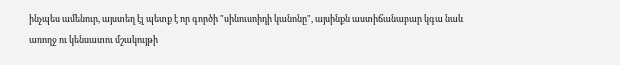ինչպես ամենուր, այստեղ էլ պետք է որ գործի "սինուսոիդի կանոնը", այսինքն աստիճանաբար կգա նաև առողջ ու կենսատու մշակույթի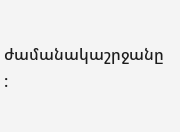ժամանակաշրջանը
: